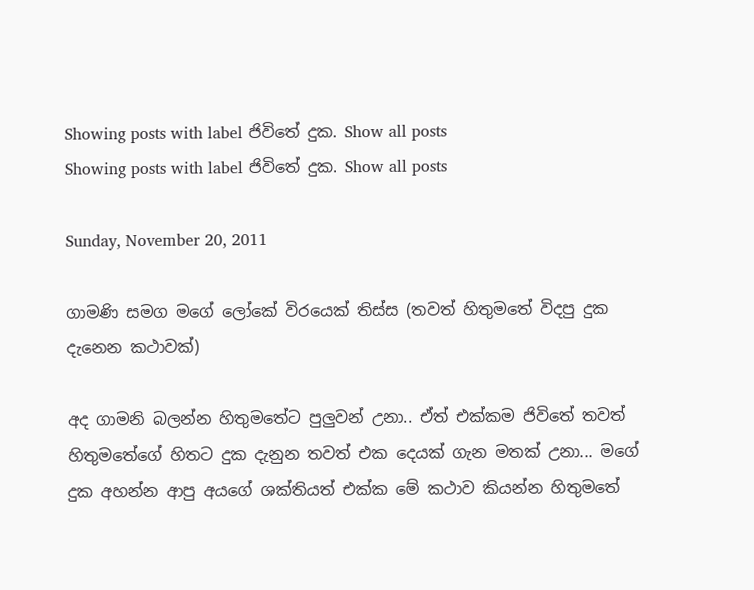Showing posts with label ජිවිතේ දුක. Show all posts
Showing posts with label ජිවිතේ දුක. Show all posts

Sunday, November 20, 2011

ගාමණි සමග මගේ ලෝකේ විරයෙක් තිස්ස (තවත් හිතුමතේ විදපු දුක දැනෙන කථාවක්)

අද ගාමනි බලන්න හිතුමතේට පුලුවන් උනා.. ඒත් එක්කම ජිවිතේ තවත් හිතුමතේගේ හිතට දුක දැනුන තවත් එක දෙයක් ගැන මතක් උනා... මගේ දුක අහන්න ආපු අයගේ ශක්තියත් එක්ක මේ කථාව කියන්න හිතුමතේ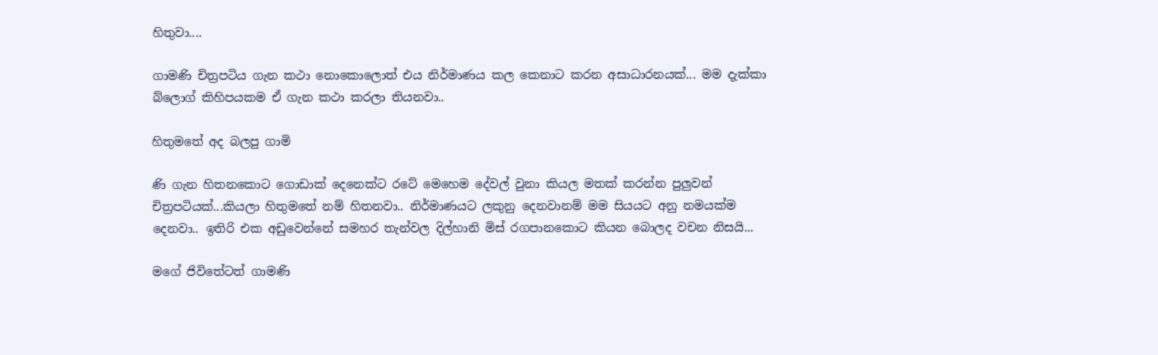හිතුවා....

ගාමණි චිත්‍රපටිය ගැන කථා නොකොලොත් එය නිර්මාණය කල කෙනාට කරන අසාධාරනයක්... මම දැක්කා බ්ලොග් කිහිපයකම ඒ ගැන කථා කරලා තියනවා..

හිතුමතේ අද බලපු ගාමි

ණි ගැන හිතනකොට ගොඩාක් දෙනෙක්ට රටේ මෙහෙම දේවල් වුනා කියල මතක් කරන්න පුලුවන්  චිත්‍රපටියක්...කියලා හිතුමතේ නම් හිතනවා.. නිර්මාණයට ලකුනු දෙනවානම් මම සියයට අනු නමයක්ම දෙනවා.. ඉතිරි එක අඩුවෙන්නේ සමහර තැන්වල දිල්හානි මිස් රගපානකොට කියන බොලද වචන නිසයි...

මගේ ජිවිතේටත් ගාමණි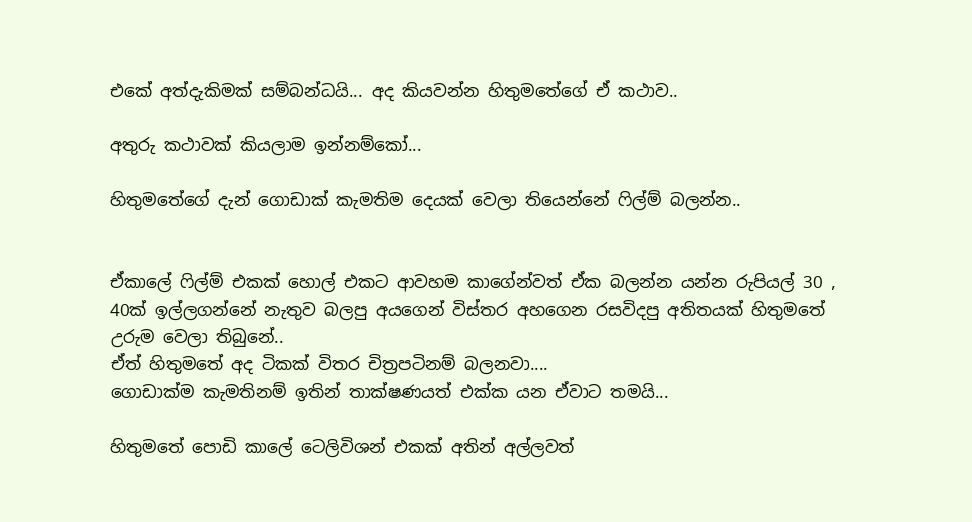එකේ අත්දැකිමක් සම්බන්ධයි... අද කියවන්න හිතුමතේගේ ඒ කථාව..

අතුරු කථාවක් කියලාම ඉන්නම්කෝ...

හිතුමතේගේ දැන් ගොඩාක් කැමතිම දෙයක් වෙලා තියෙන්නේ ‍ෆිල්ම් බලන්න..


ඒකාලේ ‍ෆිල්ම් එකක් හොල් එකට ආවහම කාගේන්වත් ඒක බලන්න යන්න රුපියල් 30 , 40ක් ඉල්ලගන්නේ නැතුව බලපු අයගෙන් විස්තර අහගෙන රසවිදපු අතිතයක් හිතුමතේ උරුම වෙලා තිබුනේ..
ඒත් හිතුමතේ අද ටිකක් විතර චිත්‍රපටිනම් බලනවා....
ගොඩාක්ම කැමතිනම් ඉතින් තාක්ෂණයත් එක්ක යන ඒවාට තමයි...

හිතුමතේ පොඩි කාලේ ටෙලිවිශන් එකක් අතින් අල්ලවත්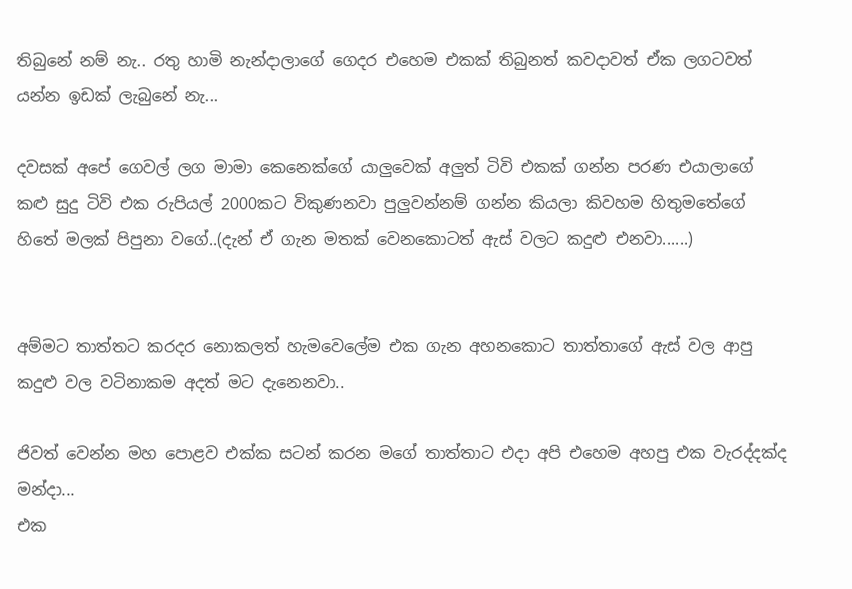තිබුනේ නම් නැ.. රතු හාමි නැන්දාලාගේ ගෙදර එහෙම එකක් තිබුනත් කවදාවත් ඒක ලගටවත් යන්න ඉඩක් ලැබුනේ නැ...

දවසක් අපේ ගෙවල් ලග මාමා කෙනෙක්ගේ යාලුවෙක් අලුත් ටිවි එකක් ගන්න පරණ එයාලාගේ කළු සුදු ටිවි එක රුපියල් 2000කට විකුණනවා පුලුවන්නම් ගන්න කියලා කිවහම හිතුමතේගේ හිතේ මලක් පිපුනා වගේ..(දැන් ඒ ගැන මතක් වෙනකොටත් ඇස් වලට කදුළු එනවා......)


අම්මට තාත්තට කරදර නොකලත් හැමවෙලේම එක ගැන අහනකොට තාත්තාගේ ඇස් වල ආපු කදුළු වල වටිනාකම අදත් මට දැනෙනවා..

ජිවත් වෙන්න මහ පොළව එක්ක සටන් කරන මගේ තාත්තාට එදා අපි එහෙම අහපු එක වැරද්දක්ද මන්දා...
එක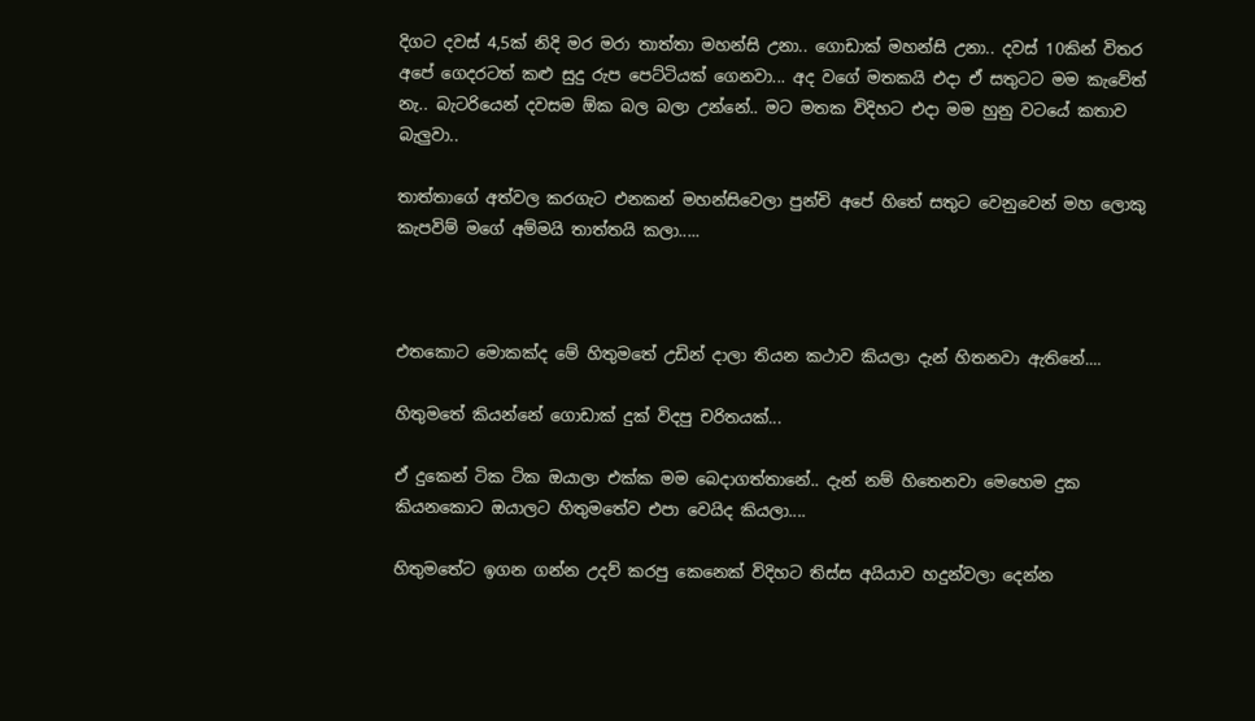දිගට දවස් 4,5ක් නිදි මර මරා තාත්තා මහන්සි උනා.. ගොඩාක් මහන්සි උනා.. දවස් 10කින් විතර අපේ ගෙදරටත් කළු සුදු රුප පෙට්ටියක් ගෙනවා... අද වගේ මතකයි එදා ඒ සතුටට මම කැවේත් නැ.. බැටරියෙන් දවසම ඕක බල බලා උන්නේ.. මට මතක විදිහට එදා මම හුනු වටයේ කතාව බැලුවා..

තාත්තාගේ අත්වල කරගැට එනකන් මහන්සිවෙලා පුන්චි අපේ හිතේ සතුට වෙනුවෙන් මහ ලොකු කැපවිම් මගේ අම්මයි තාත්තයි කලා.....



එතකොට මොකක්ද මේ හිතුමතේ උඩින් දාලා තියන කථාව කියලා දැන් හිතනවා ඇතිනේ....

හිතුමතේ කියන්නේ ගොඩාක් දුක් විදපු චරිතයක්...

ඒ දුකෙන් ටික ටික ඔයාලා එක්ක මම බෙදාගත්තානේ.. දැන් නම් හිතෙනවා මෙහෙම දුක කියනකොට ඔයාලට හිතුමතේව එපා වෙයිද කියලා....

හිතුමතේට ඉගන ගන්න උදව් කරපු කෙනෙක් විදිහට තිස්ස අයියාව හදුන්වලා දෙන්න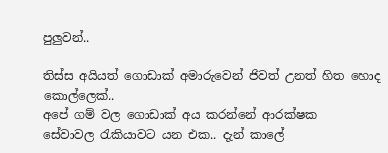පුලුවන්..

තිස්ස අයියත් ගොඩාක් අමාරුවෙන් ජිවත් උනත් හිත හොද කොල්ලෙක්..
අපේ ගම් වල ගොඩාක් අය කරන්නේ ආරක්ෂක සේවාවල ‍රැකියාවට යන එක.. දැන් කාලේ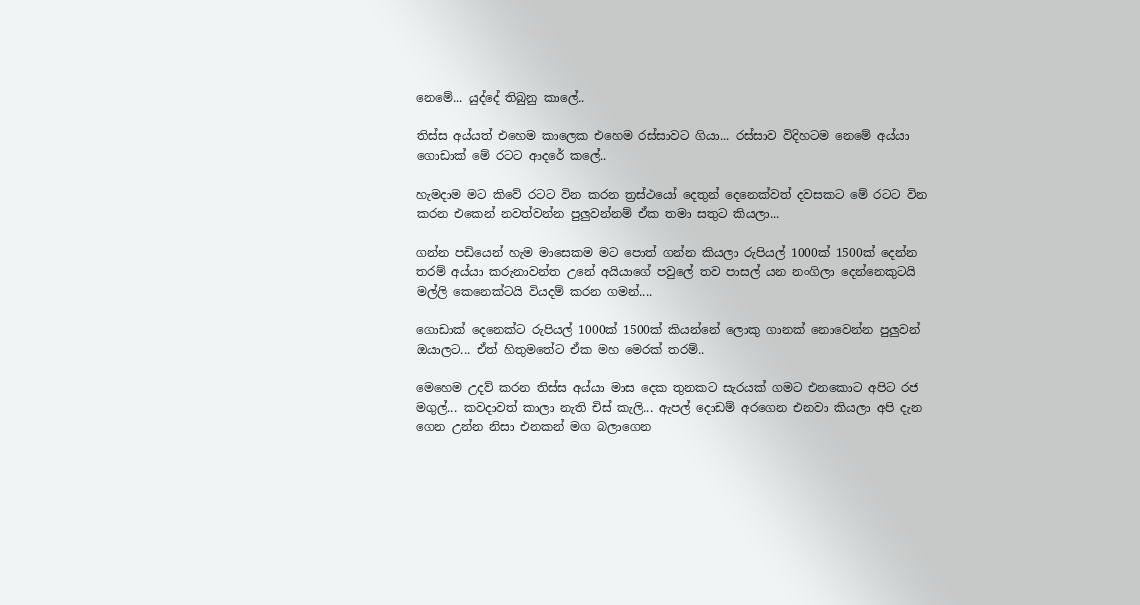නෙමේ... යුද්දේ තිබුනු කාලේ..

තිස්ස අය්යත් එහෙම කාලෙක එහෙම රස්සාවට ගියා... රස්සාව විදිහටම නෙමේ අය්යා ගොඩාක් මේ රටට ආදරේ කලේ..

හැමදාම මට කිවේ රටට වින කරන ත්‍රස්ථයෝ දෙතුන් දෙනෙක්වත් දවසකට මේ රටට වින කරන එකෙන් නවත්වන්න පුලුවන්නම් ඒක තමා සතුට කියලා...

ගන්න පඩියෙන් හැම මාසෙකම මට පොත් ගන්න කියලා රුපියල් 1000ක් 1500ක් දෙන්න තරම් අය්යා කරුනාවන්ත උනේ අයියාගේ පවුලේ තව පාසල් යන නංගිලා දෙන්නෙකුටයි මල්ලි කෙනෙක්ටයි වියදම් කරන ගමන්....

ගොඩාක් දෙනෙක්ට රුපියල් 1000ක් 1500ක් කියන්නේ ලොකු ගානක් නොවෙන්න පුලුවන් ඔයාලට... ඒත් හිතුමතේට ඒක මහ මෙරක් තරම්..

මෙහෙම උදව් කරන තිස්ස අය්යා මාස දෙක තුනකට සැරයක් ගමට එනකොට අපිට රජ මගුල්... කවදාවත් කාලා නැති චිස් කැලි... ඇපල් දොඩම් අරගෙන එනවා කියලා අපි දැන ගෙන උන්න නිසා එනකන් මග බලාගෙන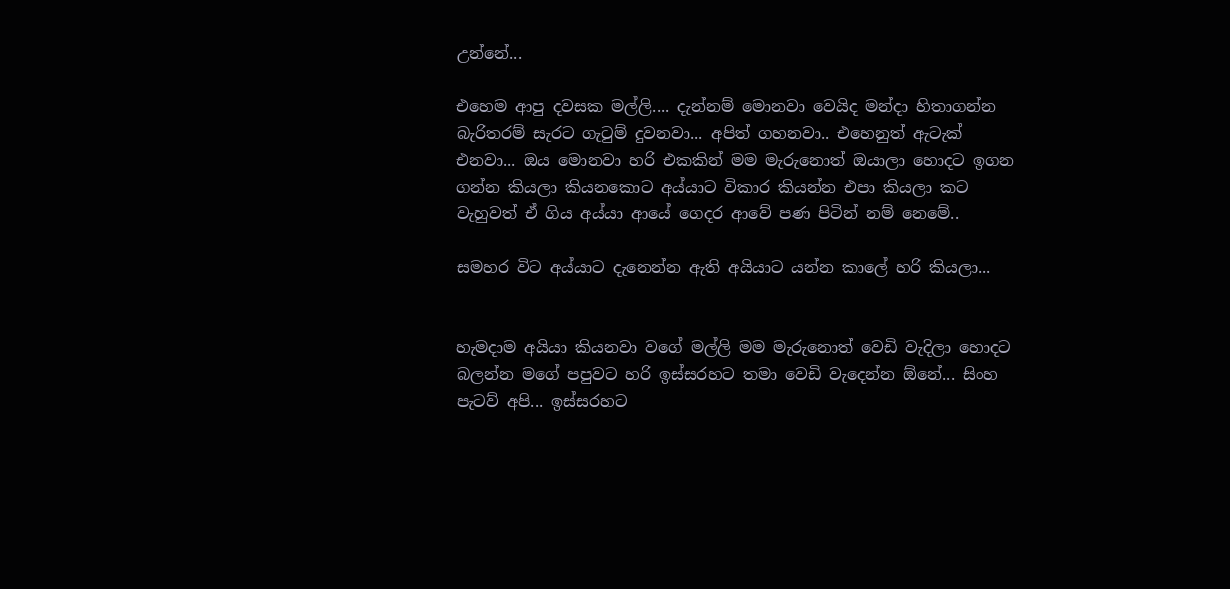උන්නේ...

එහෙම ආපු දවසක මල්ලි.... දැන්නම් මොනවා වෙයිද මන්දා හිතාගන්න බැරිතරම් සැරට ගැ‍ටුම් දුවනවා... අපිත් ගහනවා.. එහෙනුත් ඇටැක් එනවා... ඔය මොනවා හරි එකකින් මම මැරුනොත් ඔයාලා හොදට ඉගන ගන්න කියලා කියනකොට අය්යාට විකාර කියන්න එපා කියලා කට වැහුවත් ඒ ගිය අය්යා ආයේ ගෙදර ආවේ පණ පිටින් නම් නෙමේ..

සමහර විට අය්යාට දැනෙන්න ඇති අයියාට යන්න කාලේ හරි කියලා...


හැමදාම අයියා කියනවා වගේ මල්ලි මම මැරුනොත් වෙඩි වැදිලා හොදට බලන්න මගේ පපුවට හරි ඉස්සරහට තමා වෙඩි වැදෙන්න ඕනේ... සිංහ පැටව් අපි... ඉස්සරහට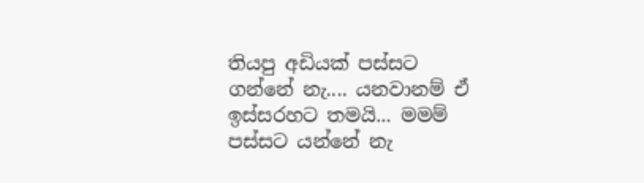තියපු අඩියක් පස්සට ගන්නේ නැ.... යනවානම් ඒ ඉස්සරහට තමයි... මමම් පස්සට යන්නේ නැ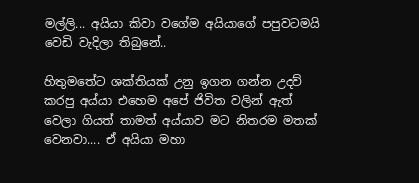මල්ලි... අයියා කිවා වගේම අයියාගේ පපුවටමයි වෙඩි වැදිලා තිබුනේ..

හිතුමතේට ශක්තියක් උනු ඉගන ගන්න උදව් කරපු අය්යා එහෙම අපේ ජිවිත වලින් ඇත් වෙලා ගියත් තාමත් අය්යාව මට නිතරම මතක් වෙනවා.... ඒ අයියා මහා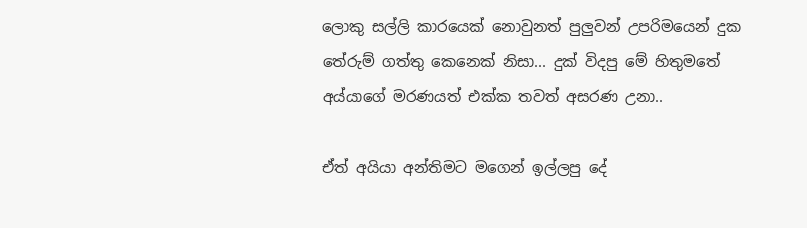ලොකු සල්ලි කාරයෙක් නොවුනත් පුලුවන් උපරිමයෙන් දුක තේරුම් ගත්තු කෙනෙක් නිසා... දුක් විදපු මේ හිතුමතේ අය්යාගේ මරණයත් එක්ක තවත් අසරණ උනා..

ඒත් අයියා අන්තිමට මගෙන් ඉල්ලපු දේ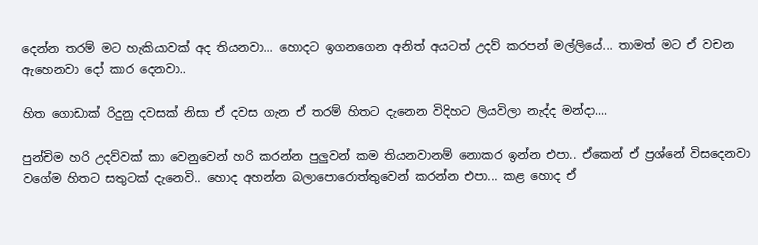දෙන්න තරම් මට හැකියාවක් අද තියනවා... හොදට ඉගනගෙන අනිත් අයටත් උදව් කරපන් මල්ලියේ... තාමත් මට ඒ වචන ඇහෙනවා දෝ කාර දෙනවා..

හිත ගොඩාක් රිදුනු දවසක් නිසා ඒ දවස ගැන ඒ තරම් හිතට දැනෙන විදිහට ලියවිලා නැද්ද මන්දා....

පුන්චිම හරි උදව්වක් කා වෙනුවෙන් හරි කරන්න පුලුවන් කම තියනවානම් නොකර ඉන්න එපා.. ඒකෙන් ඒ ප්‍රශ්නේ විසදෙනවා වගේම හිතට සතුටක් දැනෙවි.. හොද අහන්න බලාපොරොත්තුවෙන් කරන්න එපා... කළ හොද ඒ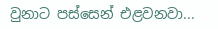වුනාට පස්සෙන් එළවනවා...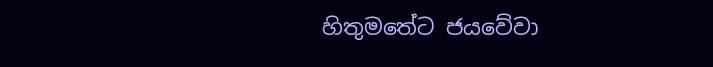හිතුමතේට ජයවේවා